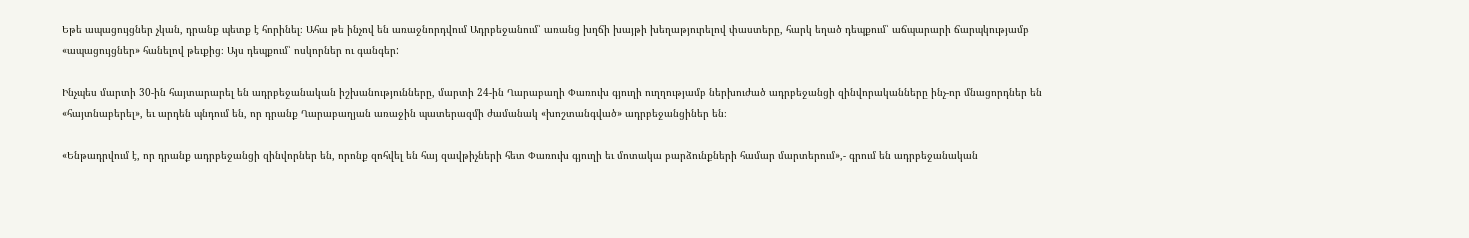Եթե ապացույցներ չկան, դրանք պետք է հորինել։ Ահա թե ինչով են առաջնորդվում Ադրբեջանում՝ առանց խղճի խայթի խեղաթյուրելով փաստերը, հարկ եղած դեպքում՝ աճպարարի ճարպկությամբ  «ապացույցներ» հանելով թեւքից։ Այս դեպքում՝ ոսկորներ ու գանգեր:

Ինչպես մարտի 30-ին հայտարարել են ադրբեջանական իշխանությունները, մարտի 24-ին Ղարաբաղի Փառուխ գյուղի ուղղությամբ ներխուժած ադրբեջանցի զինվորականները ինչ-որ մնացորդներ են «հայտնաբերել», եւ արդեն պնդում են, որ դրանք Ղարաբաղյան առաջին պատերազմի ժամանակ «խոշտանգված» ադրբեջանցիներ են։

«Ենթադրվում է, որ դրանք ադրբեջանցի զինվորներ են, որոնք զոհվել են հայ զավթիչների հետ Փառուխ գյուղի եւ մոտակա բարձունքների համար մարտերում»,- գրում են ադրբեջանական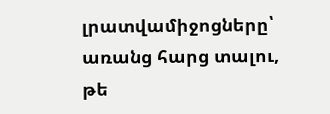լրատվամիջոցները՝ առանց հարց տալու, թե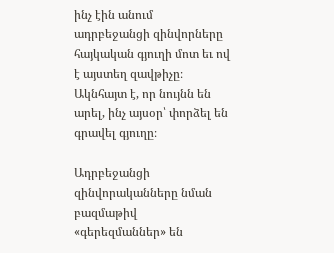ինչ էին անում ադրբեջանցի զինվորները հայկական գյուղի մոտ եւ ով է այստեղ զավթիչը։ Ակնհայտ է, որ նույնն են արել, ինչ այսօր՝ փորձել են գրավել գյուղը։

Ադրբեջանցի զինվորականները նման բազմաթիվ «գերեզմաններ» են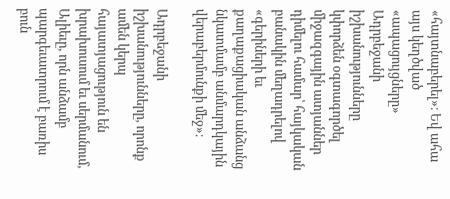«հայտնաբերել»։ Եվ ահա այս կեղծված «ապացույցները» Ադրբեջանի իշխանությունները կփորձեն օգտագործել միջազգային ատյաններ դիմելու համար՝ հայկական բանակին մեղադրելով «գերիների եւ քաղաքացիական անձանց նկատմամբ անմարդկային վերաբերմունքի մեջ»։

Ադրբեջանի իշխանությունները, որոնք ամեն կերպ հայատյացություն են խրախուսում եւ սերմանում, Ալիեւը, որն անձամբ պարգեւատրում է բառիս բուն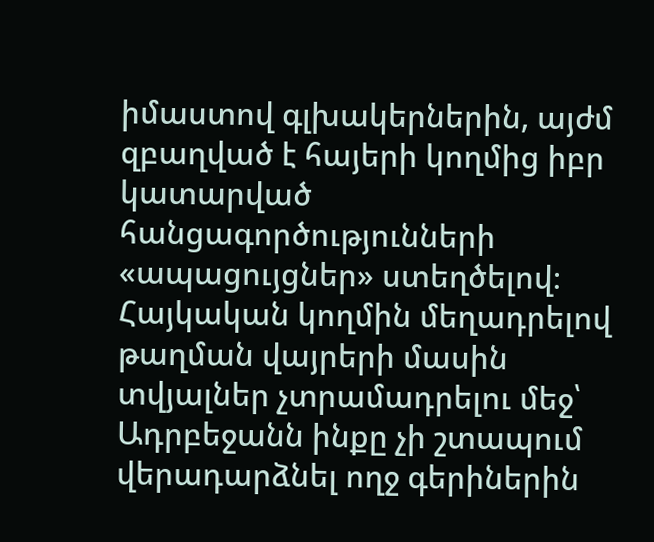իմաստով գլխակերներին, այժմ զբաղված է հայերի կողմից իբր կատարված հանցագործությունների «ապացույցներ» ստեղծելով։ Հայկական կողմին մեղադրելով թաղման վայրերի մասին տվյալներ չտրամադրելու մեջ՝ Ադրբեջանն ինքը չի շտապում վերադարձնել ողջ գերիներին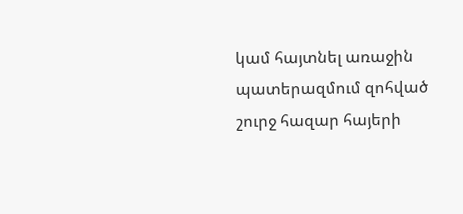կամ հայտնել առաջին պատերազմում զոհված շուրջ հազար հայերի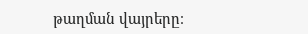թաղման վայրերը։